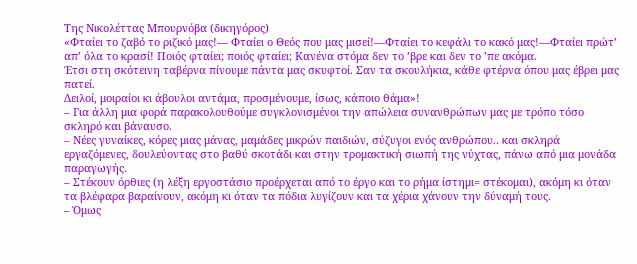Της Νικολέττας Μπουρνόβα (δικηγόρος)
«Φταίει το ζαβό το ριζικό μας!— Φταίει ο Θεός που μας μισεί!—Φταίει το κεφάλι το κακό μας!—Φταίει πρώτ’ απ’ όλα το κρασί! Ποιός φταίει; ποιός φταίει; Κανένα στόμα δεν το ’βρε και δεν το ’πε ακόμα.
Έτσι στη σκότεινη ταβέρνα πίνουμε πάντα μας σκυφτοί. Σαν τα σκουλήκια, κάθε φτέρνα όπου μας έβρει μας πατεί.
Δειλοί, μοιραίοι κι άβουλοι αντάμα, προσμένουμε, ίσως, κάποιο θάμα»!
– Για άλλη μια φορά παρακολουθούμε συγκλονισμένοι την απώλεια συνανθρώπων μας με τρόπο τόσο σκληρό και βάναυσο.
– Νέες γυναίκες, κόρες μιας μάνας, μαμάδες μικρών παιδιών, σύζυγοι ενός ανθρώπου.. και σκληρά εργαζόμενες, δουλεύοντας στο βαθύ σκοτάδι και στην τρομακτική σιωπή της νύχτας, πάνω από μια μονάδα παραγωγής.
– Στέκουν όρθιες (η λέξη εργοστάσιο προέρχεται από το έργο και το ρήμα ίστημι= στέκομαι), ακόμη κι όταν τα βλέφαρα βαραίνουν, ακόμη κι όταν τα πόδια λυγίζουν και τα χέρια χάνουν την δύναμή τους.
– Όμως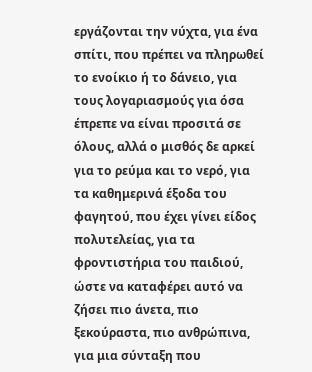εργάζονται την νύχτα, για ένα σπίτι, που πρέπει να πληρωθεί το ενοίκιο ή το δάνειο, για τους λογαριασμούς για όσα έπρεπε να είναι προσιτά σε όλους, αλλά ο μισθός δε αρκεί για το ρεύμα και το νερό, για τα καθημερινά έξοδα του φαγητού, που έχει γίνει είδος πολυτελείας, για τα φροντιστήρια του παιδιού, ώστε να καταφέρει αυτό να ζήσει πιο άνετα, πιο ξεκούραστα, πιο ανθρώπινα, για μια σύνταξη που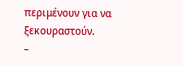περιμένουν για να ξεκουραστούν.
–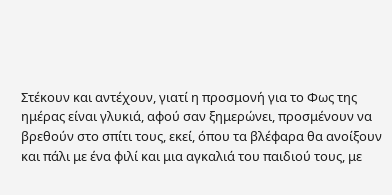Στέκουν και αντέχουν, γιατί η προσμονή για το Φως της ημέρας είναι γλυκιά, αφού σαν ξημερώνει, προσμένουν να βρεθούν στο σπίτι τους, εκεί, όπου τα βλέφαρα θα ανοίξουν και πάλι με ένα φιλί και μια αγκαλιά του παιδιού τους, με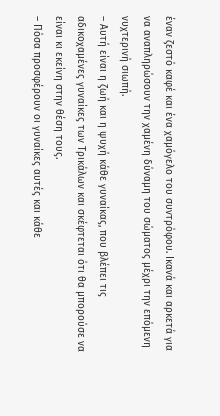έναν ζεστό καφέ και ένα χαμόγελο του συντρόφου. Ικανά και αρκετά για να αναπληρώσουν την χαμένη δύναμη του σώματος μέχρι την επόμενη νυχτερινή σιωπή.
– Αυτή είναι η ζωή και η ψυχή κάθε γυναίκας, που βλέπει τις αδικοχαμένες γυναίκες των Τρικάλων και σκέφτεται ότι θα μπορούσε να είναι κι εκείνη στην θέση τους.
– Πόσα προσφέρουν οι γυναίκες αυτές και κάθε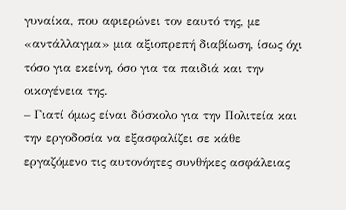γυναίκα, που αφιερώνει τον εαυτό της, με «αντάλλαγμα» μια αξιοπρεπή διαβίωση, ίσως όχι τόσο για εκείνη, όσο για τα παιδιά και την οικογένεια της.
– Γιατί όμως είναι δύσκολο για την Πολιτεία και την εργοδοσία να εξασφαλίζει σε κάθε εργαζόμενο τις αυτονόητες συνθήκες ασφάλειας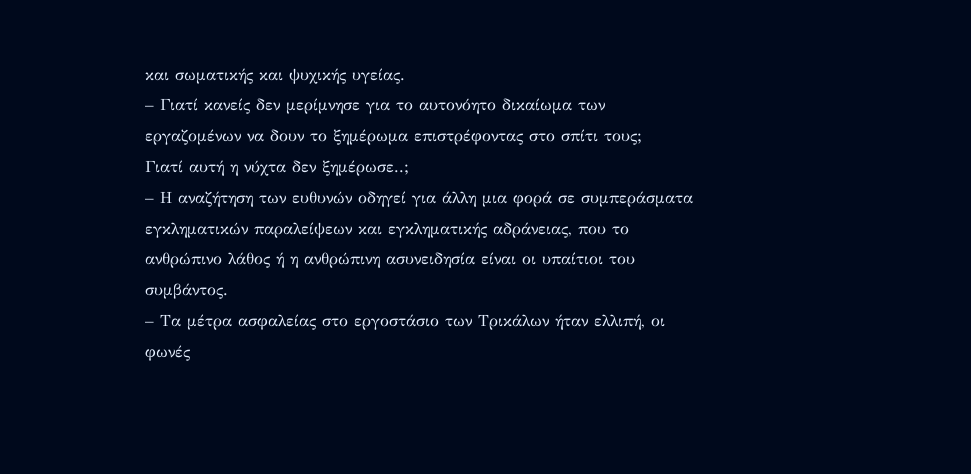και σωματικής και ψυχικής υγείας.
– Γιατί κανείς δεν μερίμνησε για το αυτονόητο δικαίωμα των εργαζομένων να δουν το ξημέρωμα επιστρέφοντας στο σπίτι τους;
Γιατί αυτή η νύχτα δεν ξημέρωσε..;
– Η αναζήτηση των ευθυνών οδηγεί για άλλη μια φορά σε συμπεράσματα εγκληματικών παραλείψεων και εγκληματικής αδράνειας, που το ανθρώπινο λάθος ή η ανθρώπινη ασυνειδησία είναι οι υπαίτιοι του συμβάντος.
– Τα μέτρα ασφαλείας στο εργοστάσιο των Τρικάλων ήταν ελλιπή, οι φωνές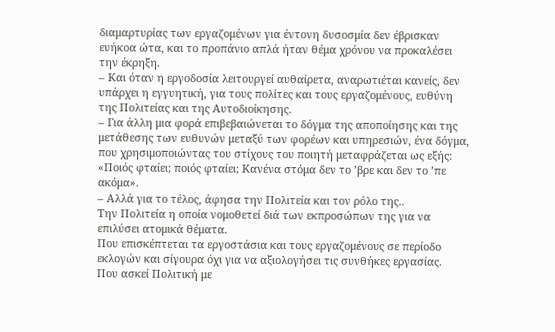διαμαρτυρίας των εργαζομένων για έντονη δυσοσμία δεν έβρισκαν ευήκοα ώτα, και το προπάνιο απλά ήταν θέμα χρόνου να προκαλέσει την έκρηξη.
– Και όταν η εργοδοσία λειτουργεί αυθαίρετα, αναρωτιέται κανείς, δεν υπάρχει η εγγυητική, για τους πολίτες και τους εργαζομένους, ευθύνη της Πολιτείας και της Αυτοδιοίκησης.
– Για άλλη μια φορά επιβεβαιώνεται το δόγμα της αποποίησης και της μετάθεσης των ευθυνών μεταξύ των φορέων και υπηρεσιών, ένα δόγμα, που χρησιμοποιώντας του στίχους του ποιητή μεταφράζεται ως εξής:
«Ποιός φταίει; ποιός φταίει; Κανένα στόμα δεν το ’βρε και δεν το ’πε ακόμα».
– Αλλά για το τέλος, άφησα την Πολιτεία και τον ρόλο της..
Την Πολιτεία η οποία νομοθετεί διά των εκπροσώπων της για να επιλύσει ατομικά θέματα.
Που επισκέπτεται τα εργοστάσια και τους εργαζομένους σε περίοδο εκλογών και σίγουρα όχι για να αξιολογήσει τις συνθήκες εργασίας.
Που ασκεί Πολιτική με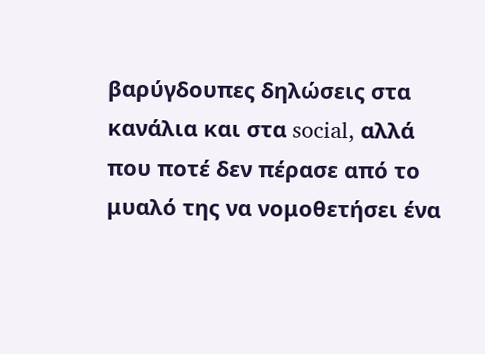βαρύγδουπες δηλώσεις στα κανάλια και στα social, αλλά που ποτέ δεν πέρασε από το μυαλό της να νομοθετήσει ένα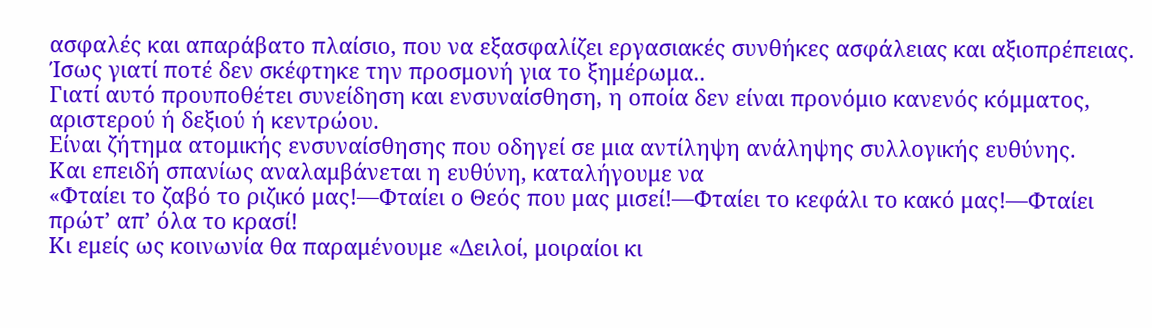ασφαλές και απαράβατο πλαίσιο, που να εξασφαλίζει εργασιακές συνθήκες ασφάλειας και αξιοπρέπειας. Ίσως γιατί ποτέ δεν σκέφτηκε την προσμονή για το ξημέρωμα..
Γιατί αυτό προυποθέτει συνείδηση και ενσυναίσθηση, η οποία δεν είναι προνόμιο κανενός κόμματος, αριστερού ή δεξιού ή κεντρώου.
Είναι ζήτημα ατομικής ενσυναίσθησης που οδηγεί σε μια αντίληψη ανάληψης συλλογικής ευθύνης.
Και επειδή σπανίως αναλαμβάνεται η ευθύνη, καταλήγουμε να
«Φταίει το ζαβό το ριζικό μας!—Φταίει ο Θεός που μας μισεί!—Φταίει το κεφάλι το κακό μας!—Φταίει πρώτ’ απ’ όλα το κρασί!
Κι εμείς ως κοινωνία θα παραμένουμε «Δειλοί, μοιραίοι κι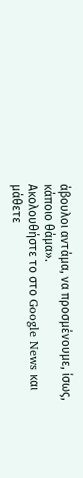άβουλοι αντάμα, να προσμένουμε, ίσως, κάποιο θάμα».
Ακολουθήστε το στο Google News και μάθετε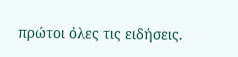πρώτοι όλες τις ειδήσεις.